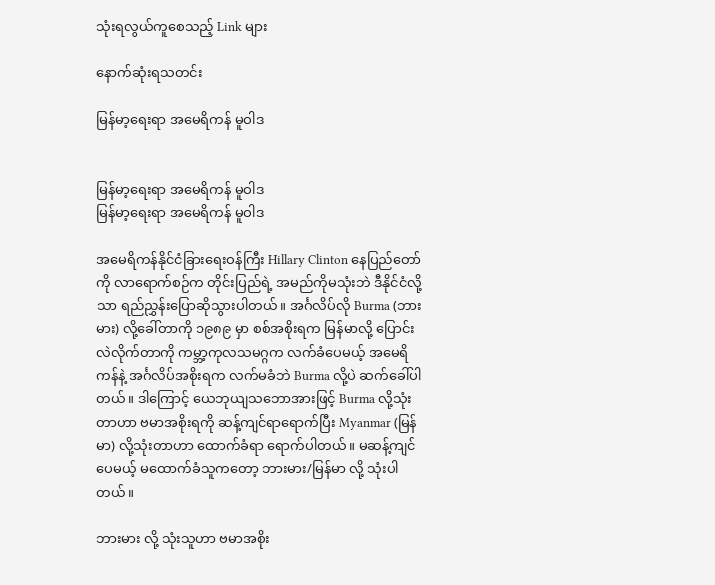သုံးရလွယ်ကူစေသည့် Link များ

နောက်ဆုံးရသတင်း

မြန်မာ့ရေးရာ အမေရိကန် မူဝါဒ


မြန်မာ့ရေးရာ အမေရိကန် မူဝါဒ
မြန်မာ့ရေးရာ အမေရိကန် မူဝါဒ

အမေရိကန်နိုင်ငံခြားရေးဝန်ကြီး Hillary Clinton နေပြည်တော်ကို လာရောက်စဉ်က တိုင်းပြည်ရဲ့ အမည်ကိုမသုံးဘဲ ဒီနိုင်ငံလို့သာ ရည်ညွှန်းပြောဆိုသွားပါတယ်။ အင်္ဂလိပ်လို Burma (ဘားမား) လို့ခေါ်တာကို ၁၉၈၉ မှာ စစ်အစိုးရက မြန်မာလို့ ပြောင်းလဲလိုက်တာကို ကမ္ဘာ့ကုလသမဂ္ဂက လက်ခံပေမယ့် အမေရိကန်နဲ့ အင်္ဂလိပ်အစိုးရက လက်မခံဘဲ Burma လို့ပဲ ဆက်ခေါ်ပါတယ်။ ဒါကြောင့် ယေဘုယျသဘောအားဖြင့် Burma လို့သုံးတာဟာ ဗမာအစိုးရကို ဆန့်ကျင်ရာရောက်ပြီး Myanmar (မြန်မာ) လို့သုံးတာဟာ ထောက်ခံရာ ရောက်ပါတယ်။ မဆန့်ကျင်ပေမယ့် မထောက်ခံသူကတော့ ဘားမား/မြန်မာ လို့ သုံးပါတယ်။

ဘားမား လို့ သုံးသူဟာ ဗမာအစိုး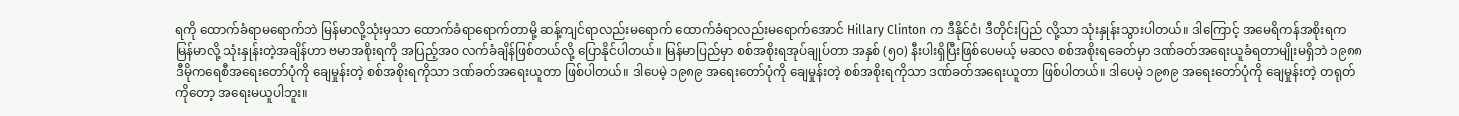ရကို ထောက်ခံရာမရောက်ဘဲ မြန်မာလို့သုံးမှသာ ထောက်ခံရာရောက်တာမို့ ဆန့်ကျင်ရာလည်းမရောက် ထောက်ခံရာလည်းမရောက်အောင် Hillary Clinton က ဒီနိုင်ငံ၊ ဒီတိုင်းပြည် လို့သာ သုံးနှုန်းသွားပါတယ်။ ဒါကြောင့် အမေရိကန်အစိုးရက မြန်မာလို့ သုံးနှုန်းတဲ့အချိန်ဟာ ဗမာအစိုးရကို အပြည့်အဝ လက်ခံချိန်ဖြစ်တယ်လို့ ပြောနိုင်ပါတယ်။ မြန်မာပြည်မှာ စစ်အစိုးရအုပ်ချုပ်တာ အနှစ် (၅၀) နီးပါးရှိပြီးဖြစ်ပေမယ့် မဆလ စစ်အစိုးရခေတ်မှာ ဒဏ်ခတ်အရေးယူခံရတာမျိုးမရှိဘဲ ၁၉၈၈ ဒီမိုကရေစီအရေးတော်ပုံကို ချေမှုန်းတဲ့ စစ်အစိုးရကိုသာ ဒဏ်ခတ်အရေးယူတာ ဖြစ်ပါတယ်။ ဒါပေမဲ့ ၁၉၈၉ အရေးတော်ပုံကို ချေမှုန်းတဲ့ စစ်အစိုးရကိုသာ ဒဏ်ခတ်အရေးယူတာ ဖြစ်ပါတယ်။ ဒါပေမဲ့ ၁၉၈၉ အရေးတော်ပုံကို ချေမှုန်းတဲ့ တရုတ်ကိုတော့ အရေးမယူပါဘူး။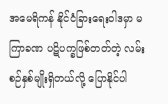အမေရိကန် နိုင်ငံခြားရေးဝါဒမှာ မကြာခဏ ပဋိပက္ခဖြစ်တတ်တဲ့ လမ်းစဉ်နှစ်မျိုးရှိတယ်လို့ ပြောနိုင်ပါ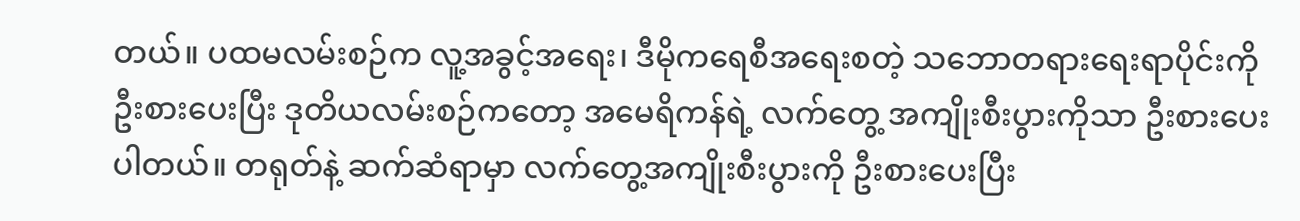တယ်။ ပထမလမ်းစဉ်က လူ့အခွင့်အရေး၊ ဒီမိုကရေစီအရေးစတဲ့ သဘောတရားရေးရာပိုင်းကို ဦးစားပေးပြီး ဒုတိယလမ်းစဉ်ကတော့ အမေရိကန်ရဲ့ လက်တွေ့ အကျိုးစီးပွားကိုသာ ဦးစားပေးပါတယ်။ တရုတ်နဲ့ ဆက်ဆံရာမှာ လက်တွေ့အကျိုးစီးပွားကို ဦးစားပေးပြီး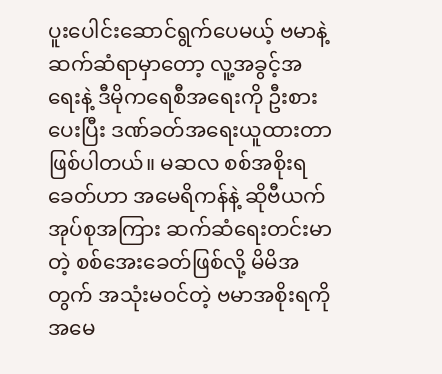ပူးပေါင်းဆောင်ရွက်ပေမယ့် ဗမာနဲ့ ဆက်ဆံရာမှာတော့ လူ့အခွင့်အရေးနဲ့ ဒီမိုကရေစီအရေးကို ဦးစားပေးပြီး ဒဏ်ခတ်အရေးယူထားတာ ဖြစ်ပါတယ်။ မဆလ စစ်အစိုးရခေတ်ဟာ အမေရိကန်နဲ့ ဆိုဗီယက်အုပ်စုအကြား ဆက်ဆံရေးတင်းမာတဲ့ စစ်အေးခေတ်ဖြစ်လို့ မိမိအတွက် အသုံးမဝင်တဲ့ ဗမာအစိုးရကို အမေ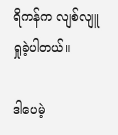ရိကန်က လျစ်လျူရှုခဲ့ပါတယ်။

ဒါပေမဲ့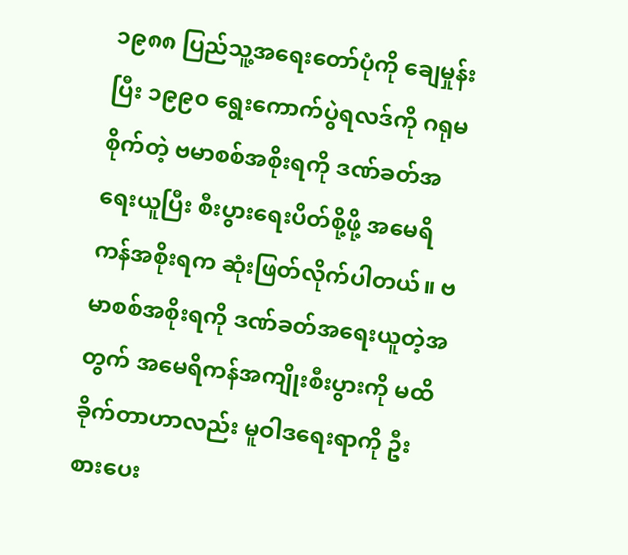၁၉၈၈ ပြည်သူ့အရေးတော်ပုံကို ချေမှုန်းပြီး ၁၉၉၀ ရွေးကောက်ပွဲရလဒ်ကို ဂရုမစိုက်တဲ့ ဗမာစစ်အစိုးရကို ဒဏ်ခတ်အရေးယူပြီး စီးပွားရေးပိတ်စို့ဖို့ အမေရိကန်အစိုးရက ဆုံးဖြတ်လိုက်ပါတယ်။ ဗမာစစ်အစိုးရကို ဒဏ်ခတ်အရေးယူတဲ့အတွက် အမေရိကန်အကျိုးစီးပွားကို မထိခိုက်တာဟာလည်း မူဝါဒရေးရာကို ဦးစားပေး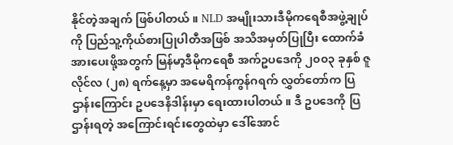နိုင်တဲ့အချက် ဖြစ်ပါတယ်။ NLD အမျိုးသားဒီမိုကရေစီအဖွဲ့ချုပ်ကို ပြည်သူ့ကိုယ်စားပြုပါတီအဖြစ် အသိအမှတ်ပြုပြီး ထောက်ခံအားပေးဖို့အတွက် မြန်မာ့ဒီမိုကရေစီ အက်ဥပဒေကို ၂၀၀၃ ခုနှစ် ဇူလိုင်လ (၂၈) ရက်နေ့မှာ အမေရိကန်ကွန်ဂရက် လွှတ်တော်က ပြဌာန်းကြောင်း ဥပဒေနိဒါန်းမှာ ရေးထားပါတယ်။ ဒီ ဥပဒေကို ပြဌာန်းရတဲ့ အကြောင်းရင်းတွေထဲမှာ ဒေါ်အောင်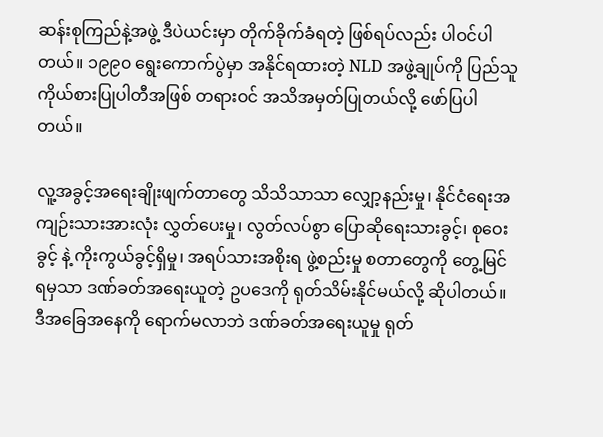ဆန်းစုကြည်နဲ့အဖွဲ့ ဒီပဲယင်းမှာ တိုက်ခိုက်ခံရတဲ့ ဖြစ်ရပ်လည်း ပါဝင်ပါတယ်။ ၁၉၉၀ ရွေးကောက်ပွဲမှာ အနိုင်ရထားတဲ့ NLD အဖွဲ့ချုပ်ကို ပြည်သူကိုယ်စားပြုပါတီအဖြစ် တရားဝင် အသိအမှတ်ပြုတယ်လို့ ဖော်ပြပါတယ်။

လူ့အခွင့်အရေးချိုးဖျက်တာတွေ သိသိသာသာ လျှော့နည်းမှု၊ နိုင်ငံရေးအကျဉ်းသားအားလုံး လွှတ်ပေးမှု၊ လွတ်လပ်စွာ ပြောဆိုရေးသားခွင့်၊ စုဝေးခွင့် နဲ့ ကိုးကွယ်ခွင့်ရှိမှု၊ အရပ်သားအစိုးရ ဖွဲ့စည်းမှု စတာတွေကို တွေ့မြင်ရမှသာ ဒဏ်ခတ်အရေးယူတဲ့ ဥပဒေကို ရုတ်သိမ်းနိုင်မယ်လို့ ဆိုပါတယ်။ ဒီအခြေအနေကို ရောက်မလာဘဲ ဒဏ်ခတ်အရေးယူမှု ရုတ်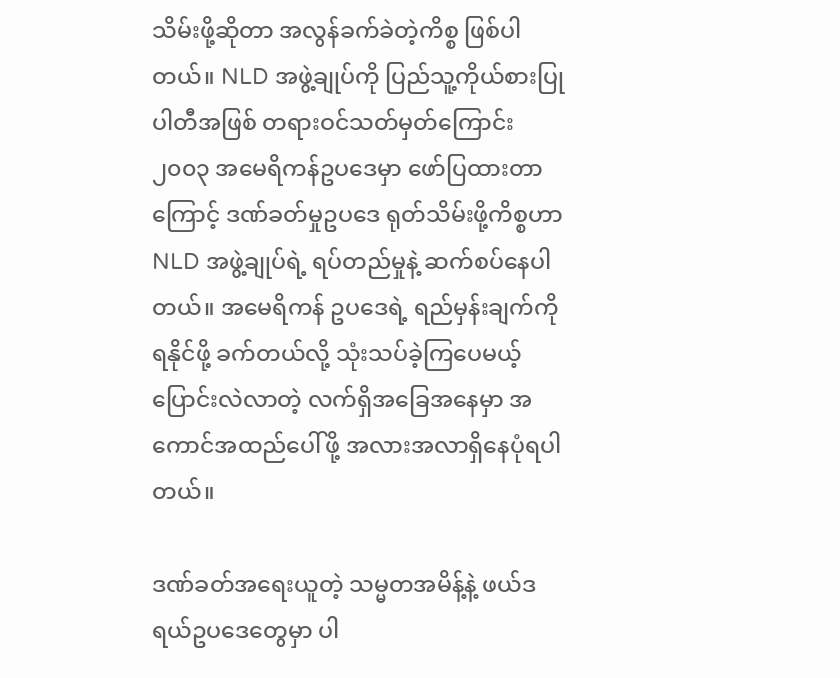သိမ်းဖို့ဆိုတာ အလွန်ခက်ခဲတဲ့ကိစ္စ ဖြစ်ပါတယ်။ NLD အဖွဲ့ချုပ်ကို ပြည်သူ့ကိုယ်စားပြုပါတီအဖြစ် တရားဝင်သတ်မှတ်ကြောင်း ၂၀၀၃ အမေရိကန်ဥပဒေမှာ ဖော်ပြထားတာကြောင့် ဒဏ်ခတ်မှုဥပဒေ ရုတ်သိမ်းဖို့ကိစ္စဟာ NLD အဖွဲ့ချုပ်ရဲ့ ရပ်တည်မှုနဲ့ ဆက်စပ်နေပါတယ်။ အမေရိကန် ဥပဒေရဲ့ ရည်မှန်းချက်ကို ရနိုင်ဖို့ ခက်တယ်လို့ သုံးသပ်ခဲ့ကြပေမယ့် ပြောင်းလဲလာတဲ့ လက်ရှိအခြေအနေမှာ အကောင်အထည်ပေါ်ဖို့ အလားအလာရှိနေပုံရပါတယ်။

ဒဏ်ခတ်အရေးယူတဲ့ သမ္မတအမိန့်နဲ့ ဖယ်ဒရယ်ဥပဒေတွေမှာ ပါ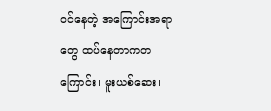ဝင်နေတဲ့ အကြောင်းအရာတွေ ထပ်နေတာကတကြောင်း၊ မူးယစ်ဆေး၊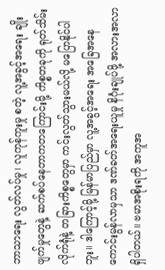ဘာသာရေး လွတ်လပ်မှု၊ လူကုန်ကူးမှု စတဲ့ လူ့အခွင့်အရေး ချိုးဖျက်မှုတွေနဲ့ ဆက်စပ်နေတာကတကြောင်းမို့ ကိစ္စတခုကို ရုတ်သိမ်းလိုက်ရုံနဲ့ တခြားကိစ္စတွေမှာ ကင်းလွတ်သွားမယ်လို့ မပြောနိုင်ပါဘူး။ ဒါကြောင့်မို့ မြန်မာပြည်မှာ လူ့အခွင့်အရေး အခြေအနေကောင်းမွန်လာမှသာ ဒဏ်ခတ်အရေးယူမှု နိဂုံးချုပ်ဖို့ အလားအလာရှိပါတယ်။ ဗမာအစိုးရကို အကူအ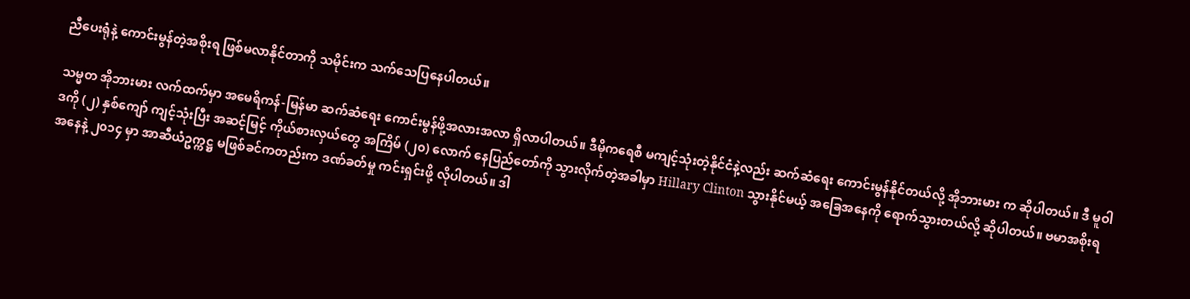ညီပေးရုံနဲ့ ကောင်းမွန်တဲ့အစိုးရ ဖြစ်မလာနိုင်တာကို သမိုင်းက သက်သေပြနေပါတယ်။

သမ္မတ အိုဘားမား လက်ထက်မှာ အမေရိကန်-မြန်မာ ဆက်ဆံရေး ကောင်းမွန်ဖို့အလားအလာ ရှိလာပါတယ်။ ဒီမိုကရေစီ မကျင့်သုံးတဲ့နိုင်ငံနဲ့လည်း ဆက်ဆံရေး ကောင်းမွန်နိုင်တယ်လို့ အိုဘားမား က ဆိုပါတယ်။ ဒီ မူဝါဒကို (၂) နှစ်ကျော် ကျင့်သုံးပြီး အဆင့်မြင့် ကိုယ်စားလှယ်တွေ အကြိမ် (၂၀) လောက် နေပြည်တော်ကို သွားလိုက်တဲ့အခါမှာ Hillary Clinton သွားနိုင်မယ့် အခြေအနေကို ရောက်သွားတယ်လို့ ဆိုပါတယ်။ ဗမာအစိုးရအနေနဲ့ ၂၀၁၄ မှာ အာဆီယံဥက္ကဋ္ဌ မဖြစ်ခင်ကတည်းက ဒဏ်ခတ်မှု ကင်းရှင်းဖို့ လိုပါတယ်။ ဒါ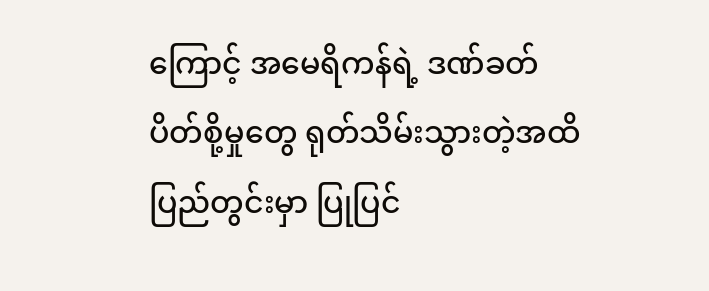ကြောင့် အမေရိကန်ရဲ့ ဒဏ်ခတ်ပိတ်စို့မှုတွေ ရုတ်သိမ်းသွားတဲ့အထိ ပြည်တွင်းမှာ ပြုပြင်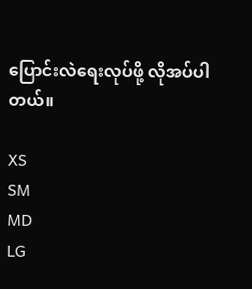ပြောင်းလဲရေးလုပ်ဖို့ လိုအပ်ပါတယ်။

XS
SM
MD
LG